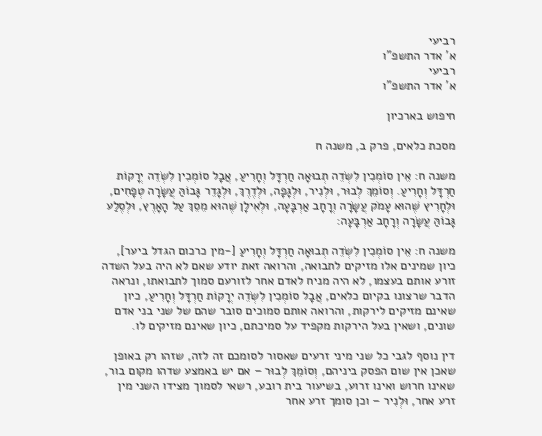רביעי
א' אדר התשפ"ו
רביעי
א' אדר התשפ"ו

חיפוש בארכיון

מסכת כלאים, פרק ב, משנה ח

משנה ח: אֵין סוֹמְכִין לִשְׂדֵה תְבוּאָה חַרְדָּל וְחָרִיעַ, אֲבָל סוֹמְכִין לִשְׂדֵה יְרָקוֹת חַרְדָּל וְחָרִיעַ. וְסוֹמֵךְ לְבוּר, וּלְנִיר, וּלְגָפָה, וּלְדֶרֶךְ, וּלְגָדֵר גָּבוֹהַּ עֲשָׂרָה טְפָחִים, וּלְחָרִיץ שֶׁהוּא עָמֹק עֲשָׂרָה וְרָחָב אַרְבָּעָה, וּלְאִילָן שֶׁהוּא מֵסֵךְ עַל הָאָרֶץ, וּלְסֶלַע גָּבוֹהַּ עֲשָׂרָה וְרָחָב אַרְבָּעָה:

משנה ח: אֵין סוֹמְכִין לִשְׂדֵה תְבוּאָה חַרְדָּל וְחָרִיעַ [-מין כרכום הגדל ביער], כיון שמינים אלו מזיקים לתבואה, והרואה זאת יודע שאם לא היה בעל השדה זורע אותם בעצמו, לא היה מניח לאדם אחר לזורעם סמוך לתבואתו, ונראה הדבר שרצונו בקיום כלאים, אֲבָל סוֹמְכִין לִשְׂדֵה יְרָקוֹת חַרְדָּל וְחָרִיעַ, כיון שאינם מזיקים לירקות, והרואה אותם סמוכים סובר שהם של שני בני אדם שונים, ושאין בעל הירקות מקפיד על סמיכתם, כיון שאינם מזיקים לו.

דין נוסף לגבי כל שני מיני זרעים שאסור לסומכם זה לזה, שזהו רק באופן שאכן אין שום הפסק ביניהם, וְסוֹמֵךְ לְבוּר – אם יש באמצע שדהו מקום בור, שאינו חרוש ואינו זרוע, בשיעור בית רובע, רשאי לסמוך מצידו השני מין זרע אחר, וּלְנִיר – וכן סומך זרע אחר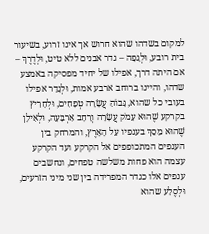למקום בשדהו שהוא חרוש אך אינו זרוע, בשיעור בית רובע, וּלְגָפָה – גדר אבנים ללא טיט, וּלְדֶרֶךְ – אם היתה דרך, אפילו של יחיד מפסיקה באמצע שדהו, והיינו ברוחב ארבע אמות, וּלְגָדֵר אפילו בעובי כל שהוא, גָּבוֹהַּ עֲשָׂרָה טְפָחִים, וּלְחָרִיץ בקרקע שֶׁהוּא עָמֹק עֲשָׂרָה וְרָחָב אַרְבָּעָה, וּלְאִילָן שֶׁהוּא מֵסֵךְ בענפיו עַל הָאָרֶץ, והמרחק בין הענפים המתכופפים אל הקרקע ועד הקרקע עצמה הוא פחות משלשה טפחים, ונחשבים ענפים אלו כגדר המפרידה בין שני מיני הזרעים, וּלְסֶלַע שהוא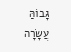גָּבוֹהַּ עֲשָׂרָה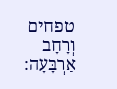טפחים וְרָחָב אַרְבָּעָה: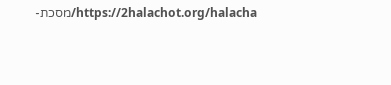https://2halachot.org/halacha/מסכת-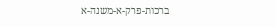ברכות-פרק-א-משנה-א